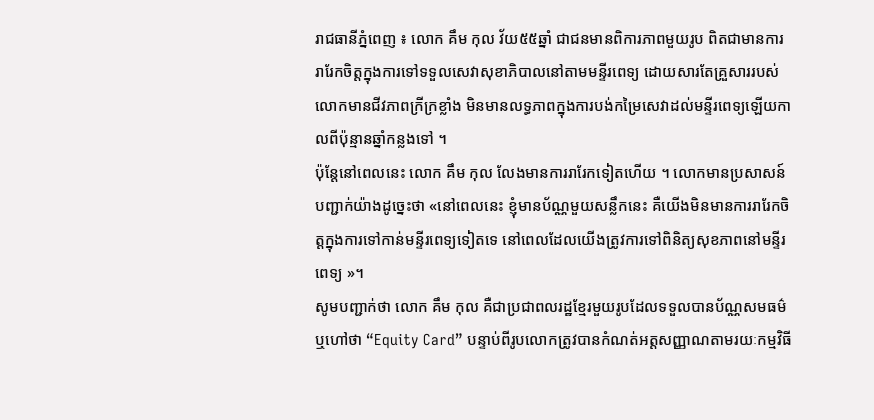រាជធានីភ្នំពេញ ៖ លោក គឹម កុល វ័យ៥៥ឆ្នាំ ជាជនមានពិការភាពមួយរូប ពិតជាមានការរារែកចិត្តក្នុងការទៅទទួលសេវាសុខាភិបាលនៅតាមមន្ទីរពេទ្យ ដោយសារតែគ្រួសាររបស់លោកមានជីវភាពក្រីក្រខ្លាំង មិនមានលទ្ធភាពក្នុងការបង់កម្រៃសេវាដល់មន្ទីរពេទ្យឡើយកាលពីប៉ុន្មានឆ្នាំកន្លងទៅ ។
ប៉ុន្តែនៅពេលនេះ លោក គឹម កុល លែងមានការរារែកទៀតហើយ ។ លោកមានប្រសាសន៍បញ្ជាក់យ៉ាងដូច្នេះថា «នៅពេលនេះ ខ្ញុំមានប័ណ្ណមួយសន្លឹកនេះ គឺយើងមិនមានការរារែកចិត្តក្នុងការទៅកាន់មន្ទីរពេទ្យទៀតទេ នៅពេលដែលយើងត្រូវការទៅពិនិត្យសុខភាពនៅមន្ទីរពេទ្យ »។
សូមបញ្ជាក់ថា លោក គឹម កុល គឺជាប្រជាពលរដ្ឋខ្មែរមួយរូបដែលទទួលបានប័ណ្ណសមធម៌ ឬហៅថា “Equity Card” បន្ទាប់ពីរូបលោកត្រូវបានកំណត់អត្តសញ្ញាណតាមរយៈកម្មវិធី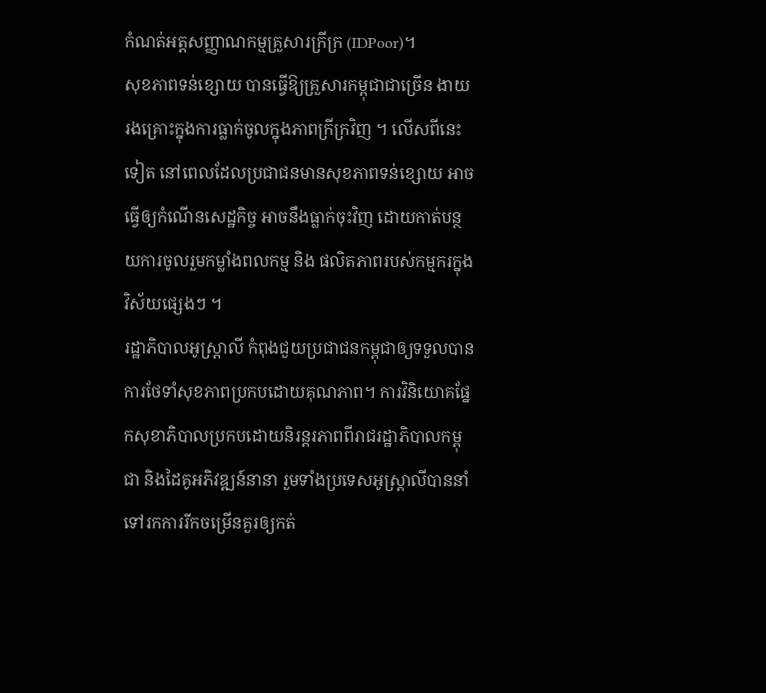កំណត់អត្តសញ្ញាណកម្មគ្រួសារក្រីក្រ (IDPoor)។
សុខភាពទន់ខ្សោយ បានធ្វើឱ្យគ្រួសារកម្ពុជាជាច្រើន ងាយរងគ្រោះក្នុងការធ្លាក់ចូលក្នុងភាពក្រីក្រវិញ ។ លើសពីនេះទៀត នៅពេលដែលប្រជាជនមានសុខភាពទន់ខ្សោយ អាចធ្វើឲ្យកំណើនសេដ្ឋកិច្ច អាចនឹងធ្លាក់ចុះវិញ ដោយកាត់បន្ថយការចូលរួមកម្លាំងពលកម្ម និង ផលិតភាពរបស់កម្មករក្នុងវិស័យផ្សេងៗ ។
រដ្ឋាភិបាលអូស្ត្រាលី កំពុងជួយប្រជាជនកម្ពុជាឲ្យទទួលបានការថែទាំសុខភាពប្រកបដោយគុណភាព។ ការវិនិយោគផ្នែកសុខាភិបាលប្រកបដោយនិរន្តរភាពពីរាជរដ្ឋាភិបាលកម្ពុជា និងដៃគូអភិវឌ្ឍន៍នានា រួមទាំងប្រទេសអូស្ត្រាលីបាននាំទៅរកការរីកចម្រើនគួរឲ្យកត់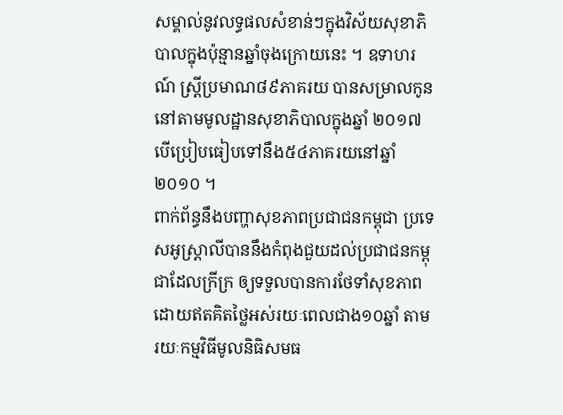សម្គាល់នូវលទ្ធផលសំខាន់ៗក្នុងវិស័យសុខាភិបាលក្នុងប៉ុន្មានឆ្នាំចុងក្រោយនេះ ។ ឧទាហរណ៍ ស្ត្រីប្រមាណ៨៩ភាគរយ បានសម្រាលកូននៅតាមមូលដ្ឋានសុខាភិបាលក្នុងឆ្នាំ ២០១៧ បើប្រៀបធៀបទៅនឹង៥៤ភាគរយនៅឆ្នាំ២០១០ ។
ពាក់ព័ន្ធនឹងបញ្ហាសុខភាពប្រជាជនកម្ពុជា ប្រទេសអូស្ត្រាលីបាននឹងកំពុងជួយដល់ប្រជាជនកម្ពុជាដែលក្រីក្រ ឲ្យទទួលបានការថែទាំសុខភាពដោយឥតគិតថ្លៃអស់រយៈពេលជាង១០ឆ្នាំ តាមរយៈកម្មវិធីមូលនិធិសមធ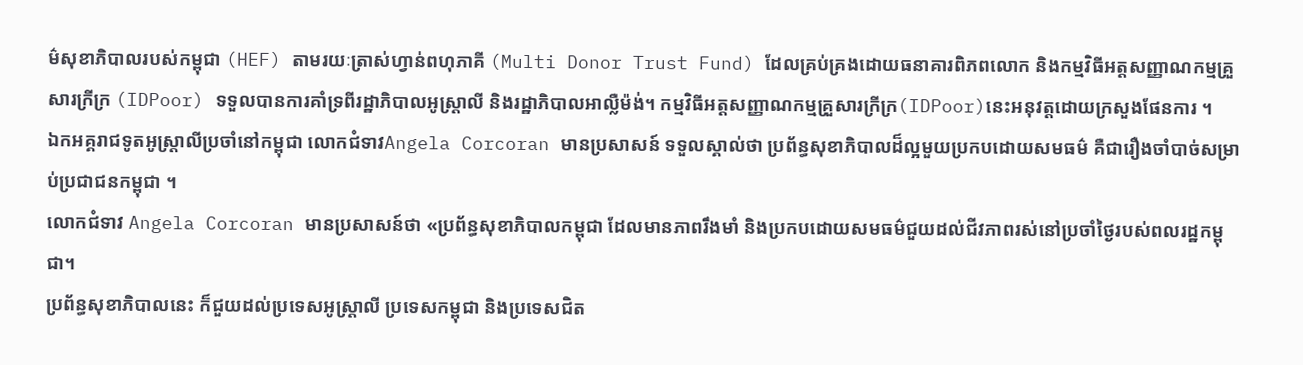ម៌សុខាភិបាលរបស់កម្ពុជា (HEF) តាមរយៈត្រាស់ហ្វាន់ពហុភាគី (Multi Donor Trust Fund) ដែលគ្រប់គ្រងដោយធនាគារពិភពលោក និងកម្មវិធីអត្តសញ្ញាណកម្មគ្រួសារក្រីក្រ (IDPoor) ទទួលបានការគាំទ្រពីរដ្ឋាភិបាលអូស្ត្រាលី និងរដ្ឋាភិបាលអាល្លឺម៉ង់។ កម្មវិធីអត្តសញ្ញាណកម្មគ្រួសារក្រីក្រ(IDPoor)នេះអនុវត្តដោយក្រសួងផែនការ ។
ឯកអគ្គរាជទូតអូស្ត្រាលីប្រចាំនៅកម្ពុជា លោកជំទាវAngela Corcoran មានប្រសាសន៍ ទទួលស្គាល់ថា ប្រព័ន្ធសុខាភិបាលដ៏ល្អមួយប្រកបដោយសមធម៌ គឺជារឿងចាំបាច់សម្រាប់ប្រជាជនកម្ពុជា ។
លោកជំទាវ Angela Corcoran មានប្រសាសន៍ថា «ប្រព័ន្ធសុខាភិបាលកម្ពុជា ដែលមានភាពរឹងមាំ និងប្រកបដោយសមធម៌ជួយដល់ជីវភាពរស់នៅប្រចាំថ្ងៃរបស់ពលរដ្ឋកម្ពុជា។
ប្រព័ន្ធសុខាភិបាលនេះ ក៏ជួយដល់ប្រទេសអូស្ត្រាលី ប្រទេសកម្ពុជា និងប្រទេសជិត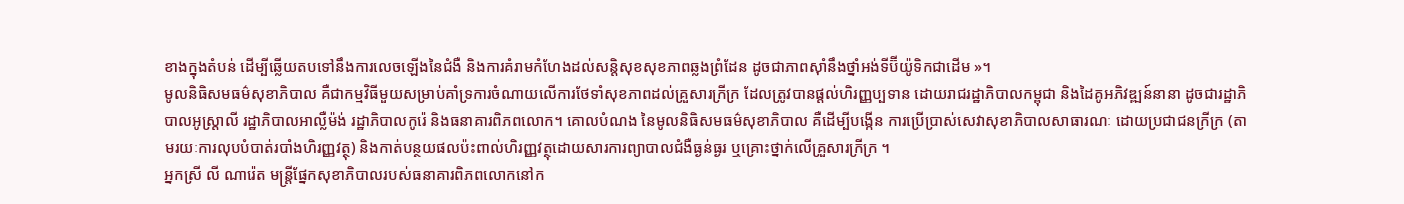ខាងក្នុងតំបន់ ដើម្បីឆ្លើយតបទៅនឹងការលេចឡើងនៃជំងឺ និងការគំរាមកំហែងដល់សន្តិសុខសុខភាពឆ្លងព្រំដែន ដូចជាភាពស៊ាំនឹងថ្នាំអង់ទីប៊ីយ៉ូទិកជាដើម »។
មូលនិធិសមធម៌សុខាភិបាល គឺជាកម្មវិធីមួយសម្រាប់គាំទ្រការចំណាយលើការថែទាំសុខភាពដល់គ្រួសារក្រីក្រ ដែលត្រូវបានផ្តល់ហិរញ្ញប្បទាន ដោយរាជរដ្ឋាភិបាលកម្ពុជា និងដៃគូអភិវឌ្ឍន៍នានា ដូចជារដ្ឋាភិបាលអូស្ត្រាលី រដ្ឋាភិបាលអាល្លឺម៉ង់ រដ្ឋាភិបាលកូរ៉េ និងធនាគារពិភពលោក។ គោលបំណង នៃមូលនិធិសមធម៌សុខាភិបាល គឺដើម្បីបង្កើន ការប្រើប្រាស់សេវាសុខាភិបាលសាធារណៈ ដោយប្រជាជនក្រីក្រ (តាមរយៈការលុបបំបាត់របាំងហិរញ្ញវត្ថុ) និងកាត់បន្ថយផលប៉ះពាល់ហិរញ្ញវត្ថុដោយសារការព្យាបាលជំងឺធ្ងន់ធ្ងរ ឬគ្រោះថ្នាក់លើគ្រួសារក្រីក្រ ។
អ្នកស្រី លី ណារ៉េត មន្ត្រីផ្នែកសុខាភិបាលរបស់ធនាគារពិភពលោកនៅក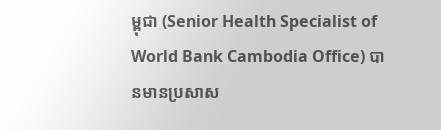ម្ពុជា (Senior Health Specialist of World Bank Cambodia Office) បានមានប្រសាស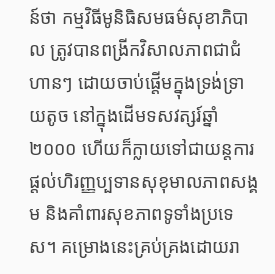ន៍ថា កម្មវិធីមូនិធិសមធម៌សុខាភិបាល ត្រូវបានពង្រីកវិសាលភាពជាជំហានៗ ដោយចាប់ផ្តើមក្នុងទ្រង់ទ្រាយតូច នៅក្នុងដើមទសវត្សរ៍ឆ្នាំ២០០០ ហើយក៏ក្លាយទៅជាយន្តការផ្តល់ហិរញ្ញប្បទានសុខុមាលភាពសង្គម និងគាំពារសុខភាពទូទាំងប្រទេស។ គម្រោងនេះគ្រប់គ្រងដោយរា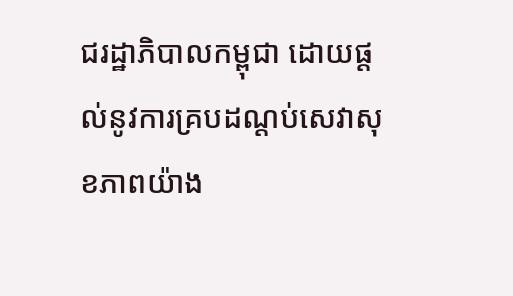ជរដ្ឋាភិបាលកម្ពុជា ដោយផ្ដល់នូវការគ្របដណ្តប់សេវាសុខភាពយ៉ាង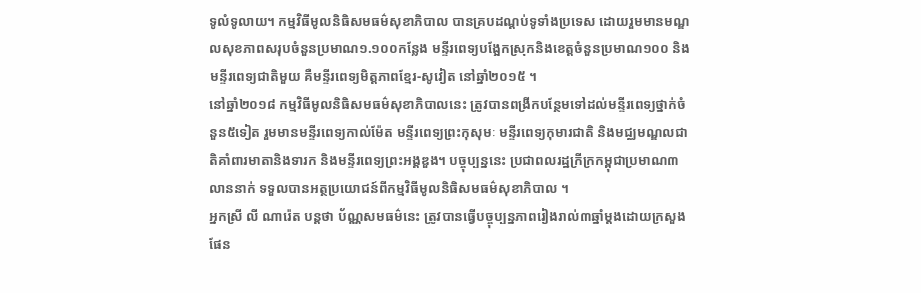ទូលំទូលាយ។ កម្មវិធីមូលនិធិសមធម៌សុខាភិបាល បានគ្របដណ្តប់ទូទាំងប្រទេស ដោយរួមមានមណ្ឌលសុខភាពសរុបចំនួនប្រមាណ១.១០០កន្លែង មន្ទីរពេទ្យបង្អែកស្រុកនិងខេត្តចំនួនប្រមាណ១០០ និងមន្ទីរពេទ្យជាតិមួយ គឺមន្ទីរពេទ្យមិត្តភាពខ្មែរ-សូវៀត នៅឆ្នាំ២០១៥ ។
នៅឆ្នាំ២០១៨ កម្មវិធីមូលនិធិសមធម៌សុខាភិបាលនេះ ត្រូវបានពង្រីកបន្ថែមទៅដល់មន្ទីរពេទ្យថ្នាក់ចំនួន៥ទៀត រួមមានមន្ទីរពេទ្យកាល់ម៉ែត មន្ទីរពេទ្យព្រះកុសុមៈ មន្ទីរពេទ្យកុមារជាតិ និងមជ្ឈមណ្ឌលជាតិគាំពារមាតានិងទារក និងមន្ទីរពេទ្យព្រះអង្គឌួង។ បច្ចុប្បន្ននេះ ប្រជាពលរដ្ឋក្រីក្រកម្ពុជាប្រមាណ៣លាននាក់ ទទួលបានអត្ថប្រយោជន៍ពីកម្មវិធីមូលនិធិសមធម៌សុខាភិបាល ។
អ្នកស្រី លី ណារ៉េត បន្តថា ប័ណ្ណសមធម៌នេះ ត្រូវបានធ្វើបច្ចុប្បន្នភាពរៀងរាល់៣ឆ្នាំម្តងដោយក្រសួងផែន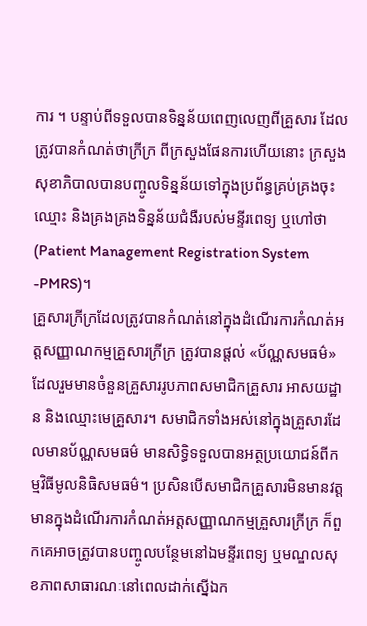ការ ។ បន្ទាប់ពីទទួលបានទិន្នន័យពេញលេញពីគ្រួសារ ដែលត្រូវបានកំណត់ថាក្រីក្រ ពីក្រសួងផែនការហើយនោះ ក្រសួងសុខាភិបាលបានបញ្ចូលទិន្នន័យទៅក្នុងប្រព័ន្ធគ្រប់គ្រងចុះឈ្មោះ និងគ្រងគ្រងទិន្នន័យជំងឺរបស់មន្ទីរពេទ្យ ឬហៅថា (Patient Management Registration System -PMRS)។
គ្រួសារក្រីក្រដែលត្រូវបានកំណត់នៅក្នុងដំណើរការកំណត់អត្តសញ្ញាណកម្មគ្រួសារក្រីក្រ ត្រូវបានផ្តល់ «ប័ណ្ណសមធម៌» ដែលរួមមានចំនួនគ្រួសាររូបភាពសមាជិកគ្រួសារ អាសយដ្ឋាន និងឈ្មោះមេគ្រួសារ។ សមាជិកទាំងអស់នៅក្នុងគ្រួសារដែលមានប័ណ្ណសមធម៌ មានសិទ្ធិទទួលបានអត្ថប្រយោជន៍ពីកម្មវិធីមូលនិធិសមធម៌។ ប្រសិនបើសមាជិកគ្រួសារមិនមានវត្តមានក្នុងដំណើរការកំណត់អត្តសញ្ញាណកម្មគ្រួសារក្រីក្រ ក៏ពួកគេអាចត្រូវបានបញ្ចូលបន្ថែមនៅឯមន្ទីរពេទ្យ ឬមណ្ឌលសុខភាពសាធារណៈនៅពេលដាក់ស្នើឯក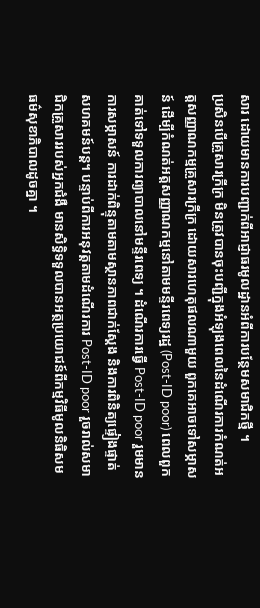សារ ដោយមានការបញ្ជាក់ពីអាជ្ញាធរមូលដ្ឋានអំពីការបន្ថែមសមាជិកថ្មី ។
ប្រសិនបើគ្រួសារក្រីក្រ មិនត្រូវបានចុះបញ្ជីក្នុងអំឡុងពេលនៃដំណើរការកំណត់អត្តសញ្ញាណកម្មគ្រួសារក្រីក្រ ដោយសារហេតុផលណាមួយ ពួកគេអាចទៅសម្ភាសន៍ ដើម្បីកំណត់អត្តសញ្ញាណកម្មនៅតាមមន្ទីរពេទ្យរដ្ឋ (Post-ID poor) ពេលពួកគាត់ទៅទទួលការព្យាបាលនៅមន្ទីរពេទ្យ ។ ដំណើរការធ្វើ Post-ID poor រួមមានការសម្ភាសន៍ ការដាក់ពិន្ទុតាមតាមស្ថានភាពជាក់ស្តែង និងការពិនិត្យផ្ទៀងផ្ទាត់សហគមន៍បន្ត។ បន្ទាប់ពីការអនុវត្តតាមដំណើរការ Post-ID poor រួចរាល់សមាជិកគ្រួសាររបស់អ្នកជំងឺ មានសិទ្ធិទទួលបានអត្ថប្រយោជន៍ពីកម្មវិធីមូលនិធិសមធម៌សុខាភិបាលដូចគ្នា ។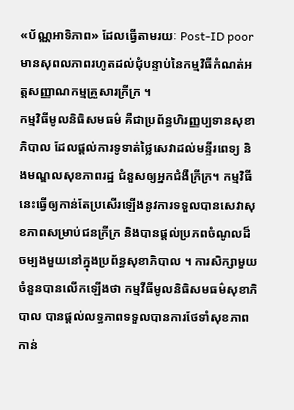«ប័ណ្ណអាទិភាព» ដែលធ្វើតាមរយៈ Post-ID poor មានសុពលភាពរហូតដល់ជុំបន្ទាប់នៃកម្មវិធីកំណត់អត្តសញ្ញាណកម្មគ្រួសារក្រីក្រ ។
កម្មវិធីមូលនិធិសមធម៌ គឺជាប្រព័ន្ធហិរញ្ញប្បទានសុខាភិបាល ដែលផ្តល់ការទូទាត់ថ្លៃសេវាដល់មន្ទីរពេទ្យ និងមណ្ឌលសុខភាពរដ្ឋ ជំនួសឲ្យអ្នកជំងឺក្រីក្រ។ កម្មវិធីនេះធ្វើឲ្យកាន់តែប្រសើរឡើងនូវការទទួលបានសេវាសុខភាពសម្រាប់ជនក្រីក្រ និងបានផ្តល់ប្រភពចំណូលដ៏ចម្បងមួយនៅក្នុងប្រព័ន្ធសុខាភិបាល ។ ការសិក្សាមួយចំនួនបានលើកឡើងថា កម្មវីធីមូលនិធិសមធម៌សុខាភិបាល បានផ្តល់លទ្ធភាពទទួលបានការថែទាំសុខភាពកាន់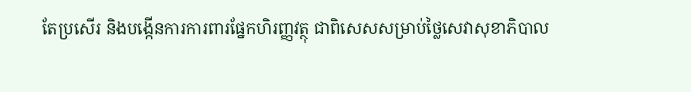តែប្រសើរ និងបង្កើនការការពារផ្នែកហិរញ្ញវត្ថុ ជាពិសេសសម្រាប់ថ្លៃសេវាសុខាភិបាល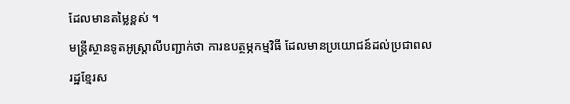ដែលមានតម្លៃខ្ពស់ ។
មន្ត្រីស្ថានទូតអូស្ត្រាលីបញ្ជាក់ថា ការឧបត្ថម្ភកម្មវិធី ដែលមានប្រយោជន៍ដល់ប្រជាពលរដ្ឋខ្មែរស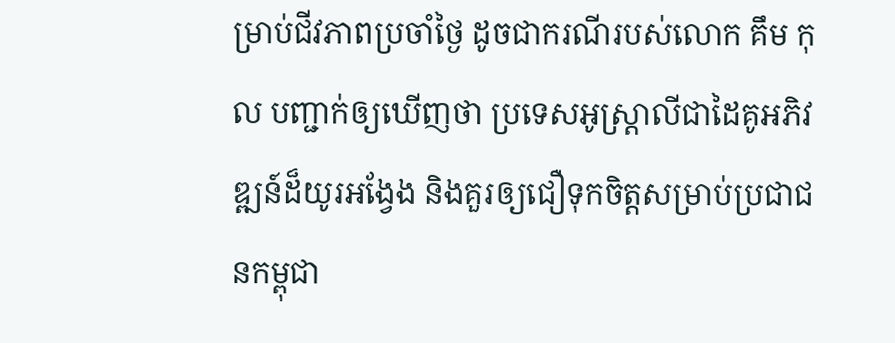ម្រាប់ជីវភាពប្រចាំថ្ងៃ ដូចជាករណីរបស់លោក គឹម កុល បញ្ជាក់ឲ្យឃើញថា ប្រទេសអូស្ត្រាលីជាដៃគូអភិវឌ្ឍន៍ដ៏យូរអង្វែង និងគួរឲ្យជឿទុកចិត្តសម្រាប់ប្រជាជនកម្ពុជា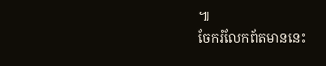៕
ចែករំលែកព័តមាននេះ